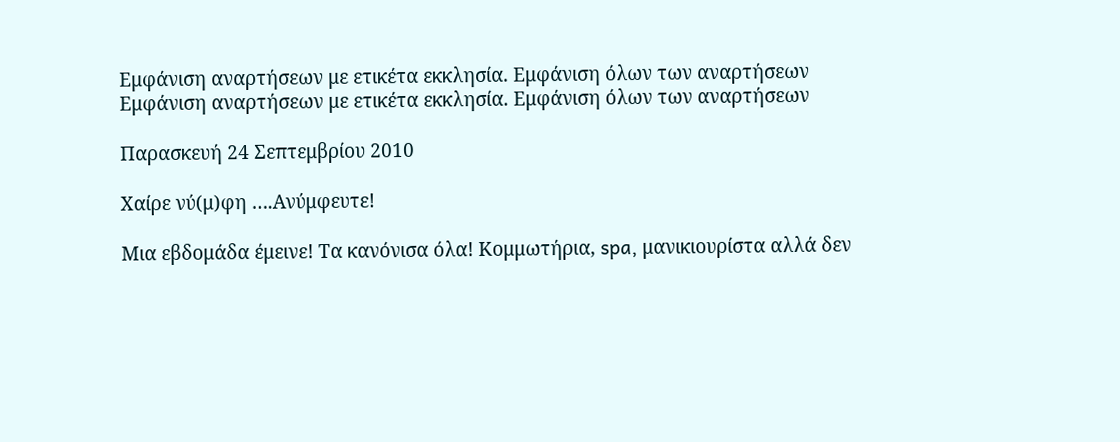Εμφάνιση αναρτήσεων με ετικέτα εκκλησία. Εμφάνιση όλων των αναρτήσεων
Εμφάνιση αναρτήσεων με ετικέτα εκκλησία. Εμφάνιση όλων των αναρτήσεων

Παρασκευή 24 Σεπτεμβρίου 2010

Χαίρε νύ(μ)φη ….Ανύμφευτε!

Μια εβδομάδα έμεινε! Τα κανόνισα όλα! Κομμωτήρια, spa, μανικιουρίστα αλλά δεν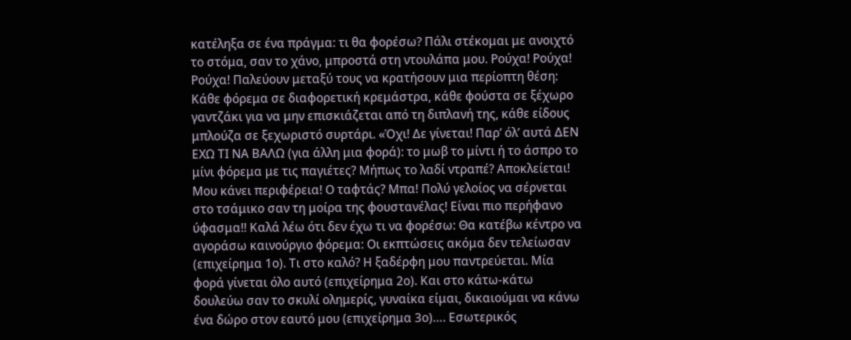κατέληξα σε ένα πράγμα: τι θα φορέσω? Πάλι στέκομαι με ανοιχτό το στόμα, σαν το χάνο, μπροστά στη ντουλάπα μου. Ρούχα! Ρούχα! Ρούχα! Παλεύουν μεταξύ τους να κρατήσουν μια περίοπτη θέση: Κάθε φόρεμα σε διαφορετική κρεμάστρα, κάθε φούστα σε ξέχωρο γαντζάκι για να μην επισκιάζεται από τη διπλανή της, κάθε είδους μπλούζα σε ξεχωριστό συρτάρι. «Όχι! Δε γίνεται! Παρ’ όλ’ αυτά ΔΕΝ ΕΧΩ ΤΙ ΝΑ ΒΑΛΩ (για άλλη μια φορά): το μωβ το μίντι ή το άσπρο το μίνι φόρεμα με τις παγιέτες? Μήπως το λαδί ντραπέ? Αποκλείεται! Μου κάνει περιφέρεια! Ο ταφτάς? Μπα! Πολύ γελοίος να σέρνεται στο τσάμικο σαν τη μοίρα της φουστανέλας! Είναι πιο περήφανο ύφασμα!! Καλά λέω ότι δεν έχω τι να φορέσω: Θα κατέβω κέντρο να αγοράσω καινούργιο φόρεμα: Οι εκπτώσεις ακόμα δεν τελείωσαν (επιχείρημα 1ο). Τι στο καλό? Η ξαδέρφη μου παντρεύεται. Μία φορά γίνεται όλο αυτό (επιχείρημα 2ο). Και στο κάτω-κάτω δουλεύω σαν το σκυλί ολημερίς, γυναίκα είμαι, δικαιούμαι να κάνω ένα δώρο στον εαυτό μου (επιχείρημα 3ο)…. Εσωτερικός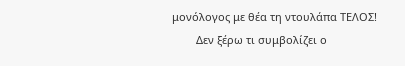μονόλογος με θέα τη ντουλάπα ΤΕΛΟΣ!
        Δεν ξέρω τι συμβολίζει ο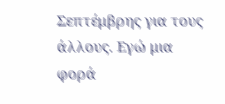Σεπτέμβρης για τους άλλους. Εγώ μια φορά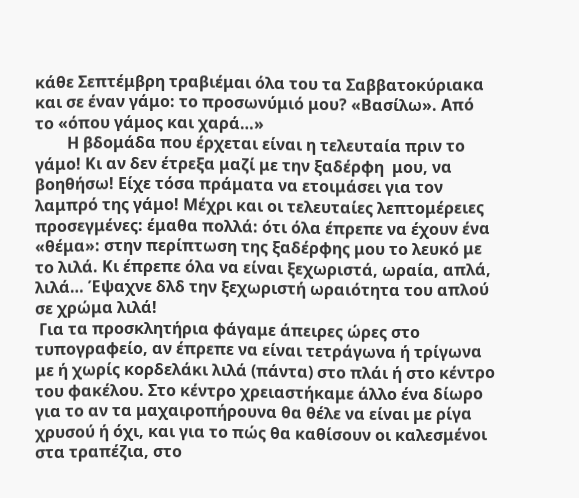κάθε Σεπτέμβρη τραβιέμαι όλα του τα Σαββατοκύριακα και σε έναν γάμο: το προσωνύμιό μου? «Βασίλω». Από το «όπου γάμος και χαρά…»
        Η βδομάδα που έρχεται είναι η τελευταία πριν το γάμο! Κι αν δεν έτρεξα μαζί με την ξαδέρφη  μου, να βοηθήσω! Είχε τόσα πράματα να ετοιμάσει για τον λαμπρό της γάμο! Μέχρι και οι τελευταίες λεπτομέρειες προσεγμένες: έμαθα πολλά: ότι όλα έπρεπε να έχουν ένα «θέμα»: στην περίπτωση της ξαδέρφης μου το λευκό με το λιλά. Κι έπρεπε όλα να είναι ξεχωριστά, ωραία, απλά, λιλά… Έψαχνε δλδ την ξεχωριστή ωραιότητα του απλού σε χρώμα λιλά!
 Για τα προσκλητήρια φάγαμε άπειρες ώρες στο τυπογραφείο, αν έπρεπε να είναι τετράγωνα ή τρίγωνα με ή χωρίς κορδελάκι λιλά (πάντα) στο πλάι ή στο κέντρο του φακέλου. Στο κέντρο χρειαστήκαμε άλλο ένα δίωρο για το αν τα μαχαιροπήρουνα θα θέλε να είναι με ρίγα χρυσού ή όχι, και για το πώς θα καθίσουν οι καλεσμένοι στα τραπέζια, στο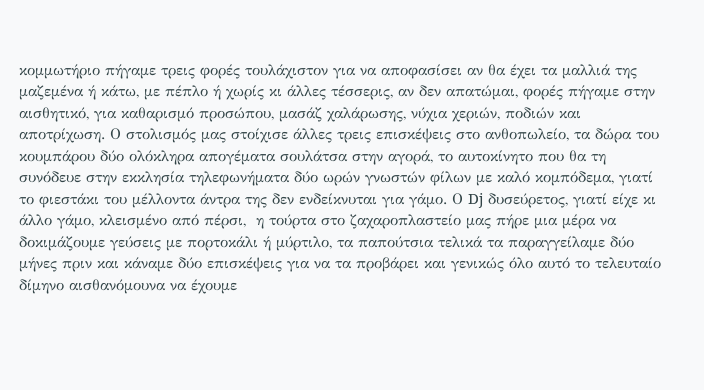κομμωτήριο πήγαμε τρεις φορές τουλάχιστον για να αποφασίσει αν θα έχει τα μαλλιά της μαζεμένα ή κάτω, με πέπλο ή χωρίς κι άλλες τέσσερις, αν δεν απατώμαι, φορές πήγαμε στην αισθητικό, για καθαρισμό προσώπου, μασάζ χαλάρωσης, νύχια χεριών, ποδιών και αποτρίχωση. Ο στολισμός μας στοίχισε άλλες τρεις επισκέψεις στο ανθοπωλείο, τα δώρα του κουμπάρου δύο ολόκληρα απογέματα σουλάτσα στην αγορά, το αυτοκίνητο που θα τη συνόδευε στην εκκλησία τηλεφωνήματα δύο ωρών γνωστών φίλων με καλό κομπόδεμα, γιατί το φιεστάκι του μέλλοντα άντρα της δεν ενδείκνυται για γάμο. Ο Dj δυσεύρετος, γιατί είχε κι άλλο γάμο, κλεισμένο από πέρσι,  η τούρτα στο ζαχαροπλαστείο μας πήρε μια μέρα να δοκιμάζουμε γεύσεις με πορτοκάλι ή μύρτιλο, τα παπούτσια τελικά τα παραγγείλαμε δύο μήνες πριν και κάναμε δύο επισκέψεις για να τα προβάρει και γενικώς όλο αυτό το τελευταίο δίμηνο αισθανόμουνα να έχουμε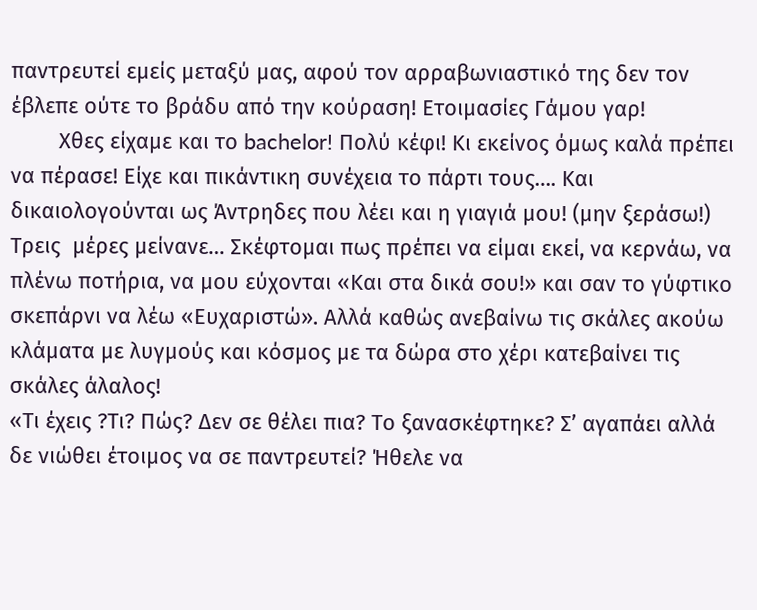παντρευτεί εμείς μεταξύ μας, αφού τον αρραβωνιαστικό της δεν τον έβλεπε ούτε το βράδυ από την κούραση! Ετοιμασίες Γάμου γαρ!
        Χθες είχαμε και το bachelor! Πολύ κέφι! Κι εκείνος όμως καλά πρέπει να πέρασε! Είχε και πικάντικη συνέχεια το πάρτι τους…. Και δικαιολογούνται ως Άντρηδες που λέει και η γιαγιά μου! (μην ξεράσω!)
Τρεις  μέρες μείνανε… Σκέφτομαι πως πρέπει να είμαι εκεί, να κερνάω, να πλένω ποτήρια, να μου εύχονται «Και στα δικά σου!» και σαν το γύφτικο σκεπάρνι να λέω «Ευχαριστώ». Αλλά καθώς ανεβαίνω τις σκάλες ακούω κλάματα με λυγμούς και κόσμος με τα δώρα στο χέρι κατεβαίνει τις σκάλες άλαλος!
«Τι έχεις ?Τι? Πώς? Δεν σε θέλει πια? Το ξανασκέφτηκε? Σ’ αγαπάει αλλά δε νιώθει έτοιμος να σε παντρευτεί? Ήθελε να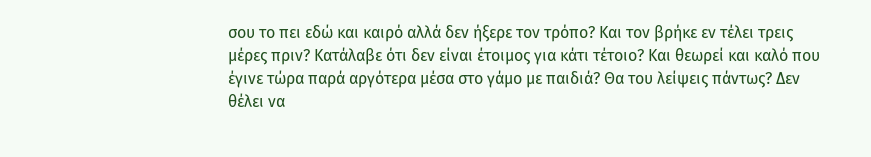σου το πει εδώ και καιρό αλλά δεν ήξερε τον τρόπο? Και τον βρήκε εν τέλει τρεις μέρες πριν? Κατάλαβε ότι δεν είναι έτοιμος για κάτι τέτοιο? Και θεωρεί και καλό που έγινε τώρα παρά αργότερα μέσα στο γάμο με παιδιά? Θα του λείψεις πάντως? Δεν θέλει να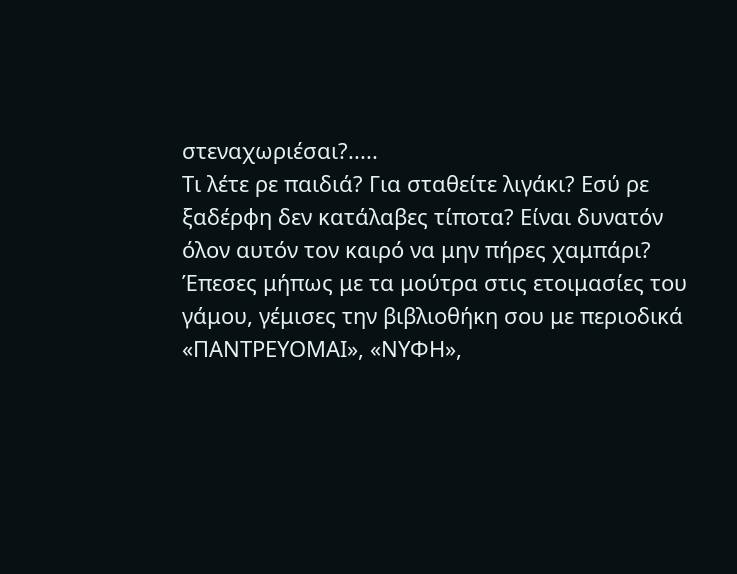στεναχωριέσαι?.....
Τι λέτε ρε παιδιά? Για σταθείτε λιγάκι? Εσύ ρε ξαδέρφη δεν κατάλαβες τίποτα? Είναι δυνατόν όλον αυτόν τον καιρό να μην πήρες χαμπάρι? Έπεσες μήπως με τα μούτρα στις ετοιμασίες του γάμου, γέμισες την βιβλιοθήκη σου με περιοδικά «ΠΑΝΤΡΕΥΟΜΑΙ», «ΝΥΦΗ»,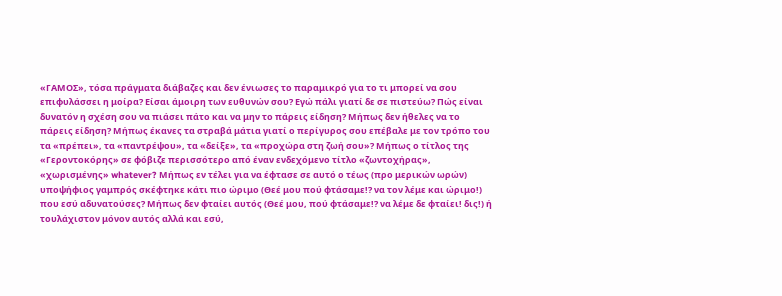«ΓΑΜΟΣ», τόσα πράγματα διάβαζες και δεν ένιωσες το παραμικρό για το τι μπορεί να σου επιφυλάσσει η μοίρα? Είσαι άμοιρη των ευθυνών σου? Εγώ πάλι γιατί δε σε πιστεύω? Πώς είναι δυνατόν η σχέση σου να πιάσει πάτο και να μην το πάρεις είδηση? Μήπως δεν ήθελες να το πάρεις είδηση? Μήπως έκανες τα στραβά μάτια γιατί ο περίγυρος σου επέβαλε με τον τρόπο του τα «πρέπει», τα «παντρέψου», τα «δείξε», τα «προχώρα στη ζωή σου»? Μήπως ο τίτλος της «Γεροντοκόρης» σε φόβιζε περισσότερο από έναν ενδεχόμενο τίτλο «ζωντοχήρας», «χωρισμένης» whatever? Μήπως εν τέλει για να έφτασε σε αυτό ο τέως (προ μερικών ωρών) υποψήφιος γαμπρός σκέφτηκε κάτι πιο ώριμο (Θεέ μου πού φτάσαμε!? να τον λέμε και ώριμο!) που εσύ αδυνατούσες? Μήπως δεν φταίει αυτός (Θεέ μου, πού φτάσαμε!? να λέμε δε φταίει! δις!) ή τουλάχιστον μόνον αυτός αλλά και εσύ,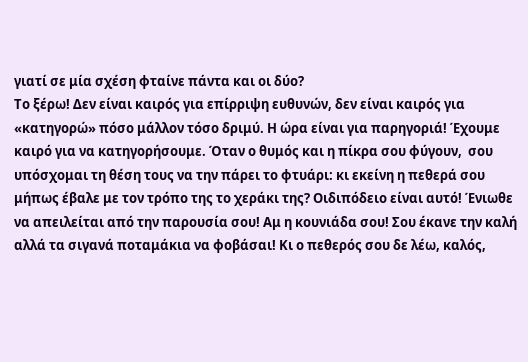γιατί σε μία σχέση φταίνε πάντα και οι δύο?
Το ξέρω! Δεν είναι καιρός για επίρριψη ευθυνών, δεν είναι καιρός για «κατηγορώ» πόσο μάλλον τόσο δριμύ. Η ώρα είναι για παρηγοριά! Έχουμε καιρό για να κατηγορήσουμε. Όταν ο θυμός και η πίκρα σου φύγουν,  σου υπόσχομαι τη θέση τους να την πάρει το φτυάρι: κι εκείνη η πεθερά σου μήπως έβαλε με τον τρόπο της το χεράκι της? Οιδιπόδειο είναι αυτό! Ένιωθε να απειλείται από την παρουσία σου! Αμ η κουνιάδα σου! Σου έκανε την καλή αλλά τα σιγανά ποταμάκια να φοβάσαι! Κι ο πεθερός σου δε λέω, καλός,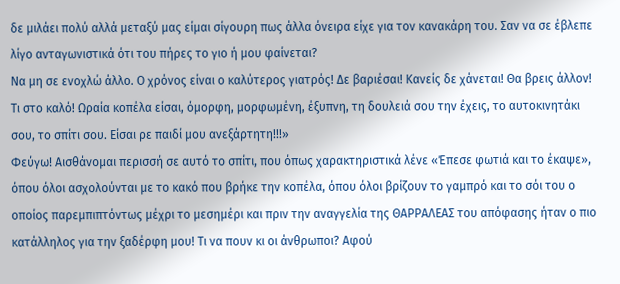δε μιλάει πολύ αλλά μεταξύ μας είμαι σίγουρη πως άλλα όνειρα είχε για τον κανακάρη του. Σαν να σε έβλεπε λίγο ανταγωνιστικά ότι του πήρες το γιο ή μου φαίνεται?
Να μη σε ενοχλώ άλλο. Ο χρόνος είναι ο καλύτερος γιατρός! Δε βαριέσαι! Κανείς δε χάνεται! Θα βρεις άλλον! Τι στο καλό! Ωραία κοπέλα είσαι, όμορφη, μορφωμένη, έξυπνη, τη δουλειά σου την έχεις, το αυτοκινητάκι σου, το σπίτι σου. Είσαι ρε παιδί μου ανεξάρτητη!!!»
Φεύγω! Αισθάνομαι περισσή σε αυτό το σπίτι, που όπως χαρακτηριστικά λένε «Έπεσε φωτιά και το έκαψε», όπου όλοι ασχολούνται με το κακό που βρήκε την κοπέλα, όπου όλοι βρίζουν το γαμπρό και το σόι του ο οποίος παρεμπιπτόντως μέχρι το μεσημέρι και πριν την αναγγελία της ΘΑΡΡΑΛΕΑΣ του απόφασης ήταν ο πιο κατάλληλος για την ξαδέρφη μου! Τι να πουν κι οι άνθρωποι? Αφού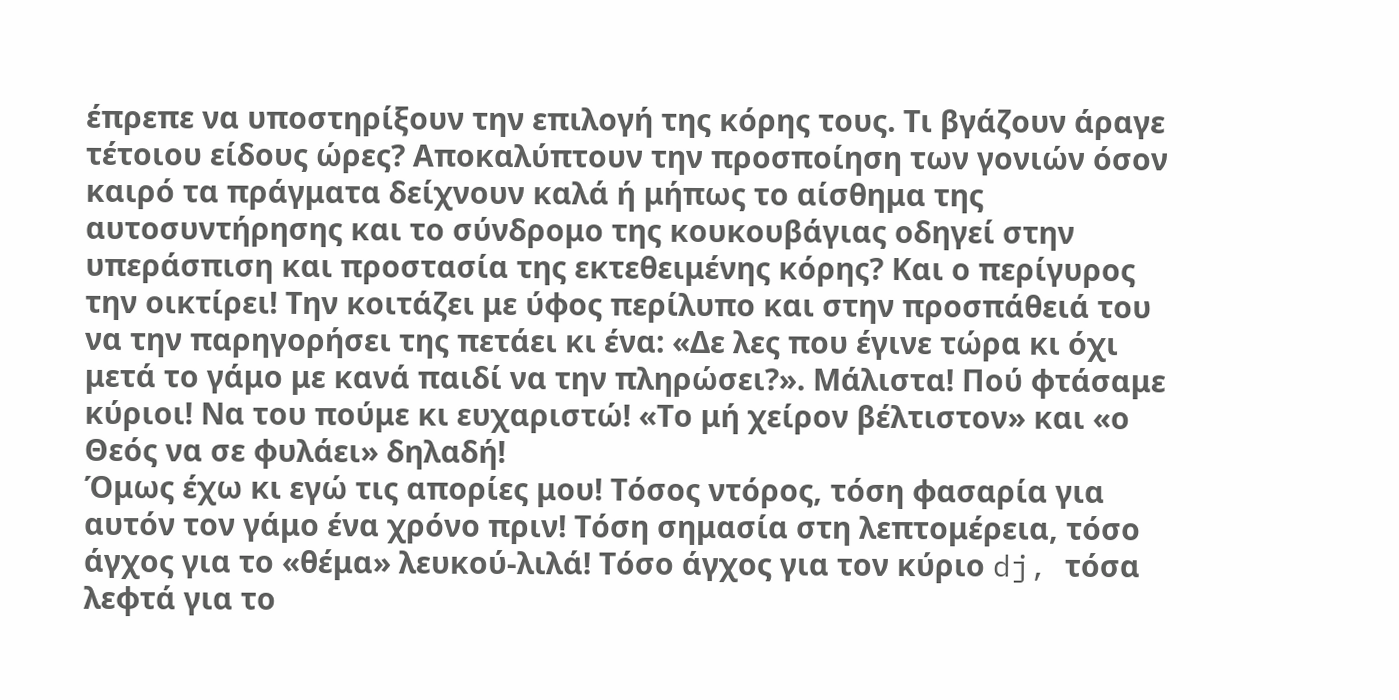έπρεπε να υποστηρίξουν την επιλογή της κόρης τους. Τι βγάζουν άραγε τέτοιου είδους ώρες? Αποκαλύπτουν την προσποίηση των γονιών όσον  καιρό τα πράγματα δείχνουν καλά ή μήπως το αίσθημα της αυτοσυντήρησης και το σύνδρομο της κουκουβάγιας οδηγεί στην υπεράσπιση και προστασία της εκτεθειμένης κόρης? Και ο περίγυρος την οικτίρει! Την κοιτάζει με ύφος περίλυπο και στην προσπάθειά του να την παρηγορήσει της πετάει κι ένα: «Δε λες που έγινε τώρα κι όχι μετά το γάμο με κανά παιδί να την πληρώσει?». Μάλιστα! Πού φτάσαμε κύριοι! Να του πούμε κι ευχαριστώ! «Το μή χείρον βέλτιστον» και «ο Θεός να σε φυλάει» δηλαδή!
Όμως έχω κι εγώ τις απορίες μου! Τόσος ντόρος, τόση φασαρία για αυτόν τον γάμο ένα χρόνο πριν! Τόση σημασία στη λεπτομέρεια, τόσο άγχος για το «θέμα» λευκού-λιλά! Τόσο άγχος για τον κύριο dj, τόσα λεφτά για το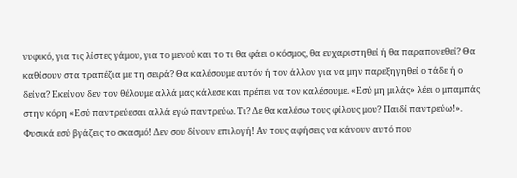νυφικό, για τις λίστες γάμου, για το μενού και το τι θα φάει ο κόσμος, θα ευχαριστηθεί ή θα παραπονεθεί? Θα καθίσουν στα τραπέζια με τη σειρά? Θα καλέσουμε αυτόν ή τον άλλον για να μην παρεξηγηθεί ο τάδε ή ο δείνα? Εκείνον δεν τον θέλουμε αλλά μας κάλεσε και πρέπει να τον καλέσουμε. «Εσύ μη μιλάς» λέει ο μπαμπάς στην κόρη «Εσύ παντρεύεσαι αλλά εγώ παντρεύω. Τι? Δε θα καλέσω τους φίλους μου? Παιδί παντρεύω!». Φυσικά εσύ βγάζεις το σκασμό! Δεν σου δίνουν επιλογή! Αν τους αφήσεις να κάνουν αυτό που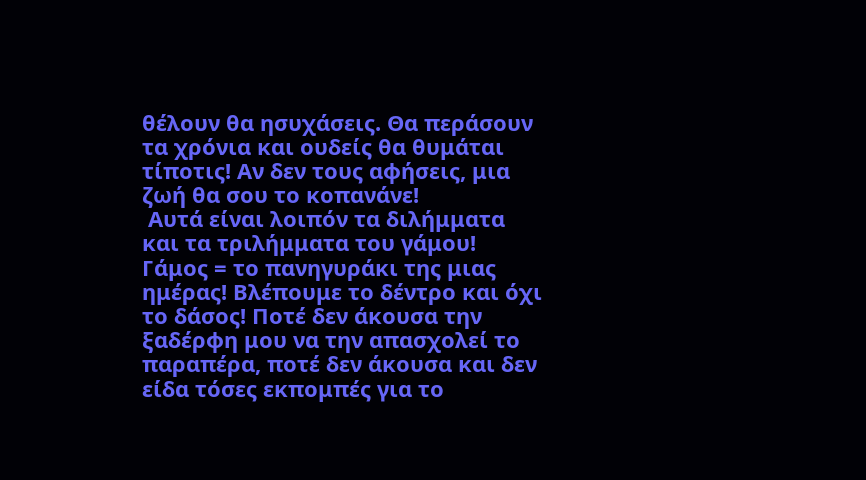θέλουν θα ησυχάσεις. Θα περάσουν τα χρόνια και ουδείς θα θυμάται τίποτις! Αν δεν τους αφήσεις, μια ζωή θα σου το κοπανάνε!
 Αυτά είναι λοιπόν τα διλήμματα και τα τριλήμματα του γάμου! Γάμος = το πανηγυράκι της μιας ημέρας! Βλέπουμε το δέντρο και όχι το δάσος! Ποτέ δεν άκουσα την ξαδέρφη μου να την απασχολεί το παραπέρα, ποτέ δεν άκουσα και δεν είδα τόσες εκπομπές για το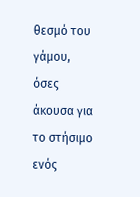θεσμό του γάμου, όσες άκουσα για το στήσιμο ενός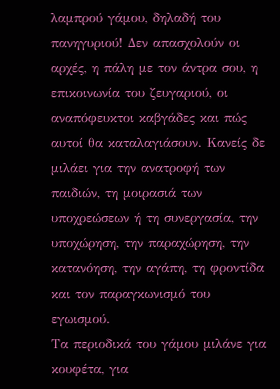λαμπρού γάμου, δηλαδή του πανηγυριού! Δεν απασχολούν οι αρχές, η πάλη με τον άντρα σου, η επικοινωνία του ζευγαριού, οι αναπόφευκτοι καβγάδες και πώς αυτοί θα καταλαγιάσουν. Κανείς δε μιλάει για την ανατροφή των παιδιών, τη μοιρασιά των υποχρεώσεων ή τη συνεργασία, την υποχώρηση, την παραχώρηση, την κατανόηση, την αγάπη, τη φροντίδα και τον παραγκωνισμό του εγωισμού.
Τα περιοδικά του γάμου μιλάνε για κουφέτα, για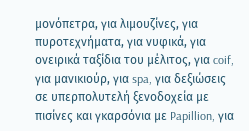μονόπετρα, για λιμουζίνες, για πυροτεχνήματα, για νυφικά, για ονειρικά ταξίδια του μέλιτος, για coif, για μανικιούρ, για spa, για δεξιώσεις σε υπερπολυτελή ξενοδοχεία με πισίνες και γκαρσόνια με Papillion, για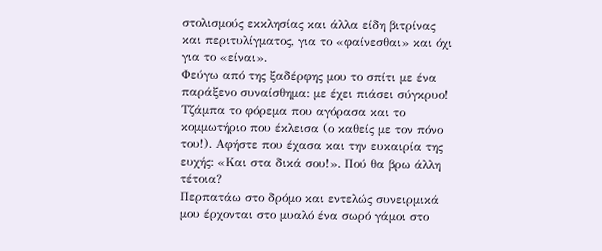στολισμούς εκκλησίας και άλλα είδη βιτρίνας και περιτυλίγματος, για το «φαίνεσθαι» και όχι για το «είναι».
Φεύγω από της ξαδέρφης μου το σπίτι με ένα παράξενο συναίσθημα: με έχει πιάσει σύγκρυο! Τζάμπα το φόρεμα που αγόρασα και το κομμωτήριο που έκλεισα (ο καθείς με τον πόνο του!). Αφήστε που έχασα και την ευκαιρία της ευχής: «Και στα δικά σου!». Πού θα βρω άλλη τέτοια?
Περπατάω στο δρόμο και εντελώς συνειρμικά μου έρχονται στο μυαλό ένα σωρό γάμοι στο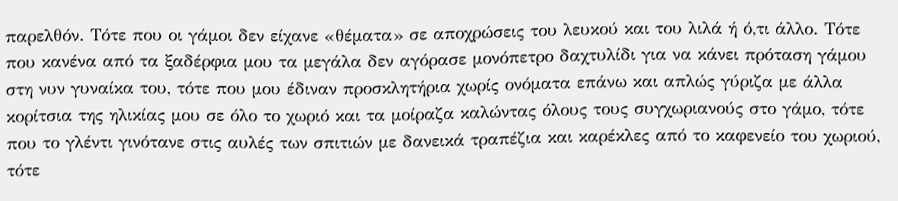παρελθόν. Τότε που οι γάμοι δεν είχανε «θέματα» σε αποχρώσεις του λευκού και του λιλά ή ό,τι άλλο. Τότε που κανένα από τα ξαδέρφια μου τα μεγάλα δεν αγόρασε μονόπετρο δαχτυλίδι για να κάνει πρόταση γάμου στη νυν γυναίκα του, τότε που μου έδιναν προσκλητήρια χωρίς ονόματα επάνω και απλώς γύριζα με άλλα κορίτσια της ηλικίας μου σε όλο το χωριό και τα μοίραζα καλώντας όλους τους συγχωριανούς στο γάμο, τότε που το γλέντι γινότανε στις αυλές των σπιτιών με δανεικά τραπέζια και καρέκλες από το καφενείο του χωριού, τότε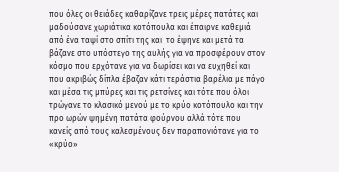που όλες οι θειάδες καθαρίζανε τρεις μέρες πατάτες και μαδούσανε χωριάτικα κοτόπουλα και έπαιρνε καθεμιά από ένα ταψί στο σπίτι της και  το έψηνε και μετά τα βάζανε στο υπόστεγο της αυλής για να προσφέρουν στον κόσμο που ερχότανε για να δωρίσει και να ευχηθεί και που ακριβώς δίπλα έβαζαν κάτι τεράστια βαρέλια με πάγο και μέσα τις μπύρες και τις ρετσίνες και τότε που όλοι τρώγανε το κλασικό μενού με το κρύο κοτόπουλο και την προ ωρών ψημένη πατάτα φούρνου αλλά τότε που κανείς από τους καλεσμένους δεν παραπονιότανε για το «κρύο»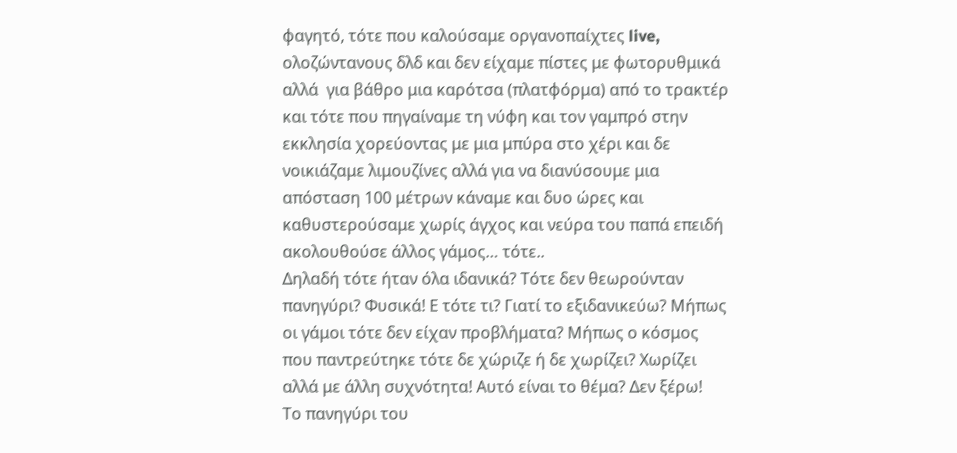φαγητό, τότε που καλούσαμε οργανοπαίχτες live, ολοζώντανους δλδ και δεν είχαμε πίστες με φωτορυθμικά αλλά  για βάθρο μια καρότσα (πλατφόρμα) από το τρακτέρ και τότε που πηγαίναμε τη νύφη και τον γαμπρό στην εκκλησία χορεύοντας με μια μπύρα στο χέρι και δε νοικιάζαμε λιμουζίνες αλλά για να διανύσουμε μια απόσταση 100 μέτρων κάναμε και δυο ώρες και καθυστερούσαμε χωρίς άγχος και νεύρα του παπά επειδή ακολουθούσε άλλος γάμος… τότε..
Δηλαδή τότε ήταν όλα ιδανικά? Τότε δεν θεωρούνταν πανηγύρι? Φυσικά! Ε τότε τι? Γιατί το εξιδανικεύω? Μήπως οι γάμοι τότε δεν είχαν προβλήματα? Μήπως ο κόσμος που παντρεύτηκε τότε δε χώριζε ή δε χωρίζει? Χωρίζει αλλά με άλλη συχνότητα! Αυτό είναι το θέμα? Δεν ξέρω!
Το πανηγύρι του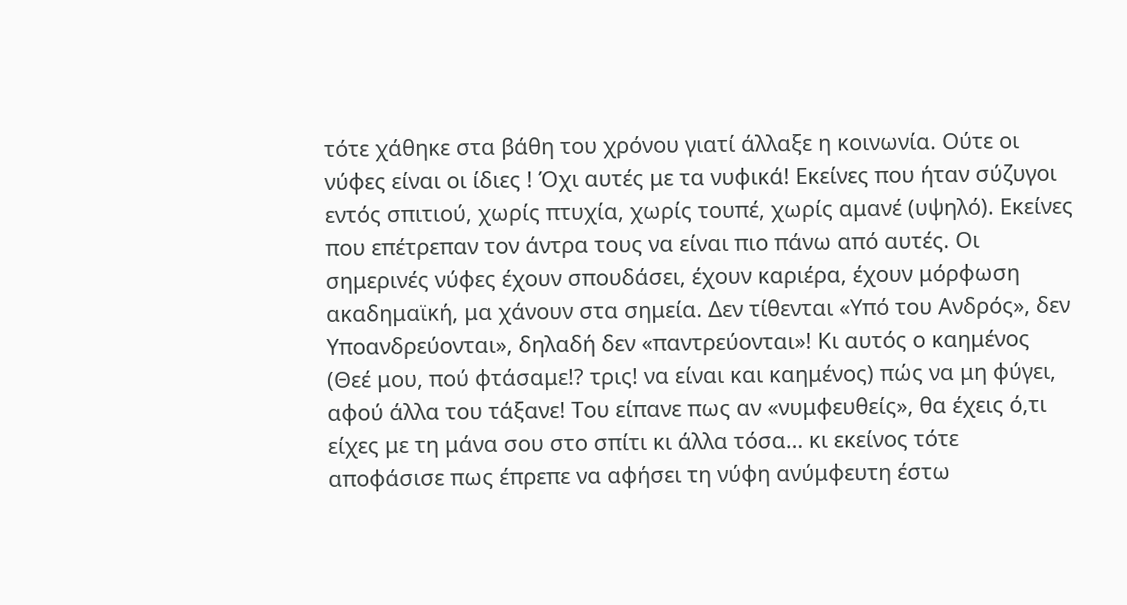τότε χάθηκε στα βάθη του χρόνου γιατί άλλαξε η κοινωνία. Ούτε οι νύφες είναι οι ίδιες ! Όχι αυτές με τα νυφικά! Εκείνες που ήταν σύζυγοι εντός σπιτιού, χωρίς πτυχία, χωρίς τουπέ, χωρίς αμανέ (υψηλό). Εκείνες που επέτρεπαν τον άντρα τους να είναι πιο πάνω από αυτές. Οι σημερινές νύφες έχουν σπουδάσει, έχουν καριέρα, έχουν μόρφωση ακαδημαϊκή, μα χάνουν στα σημεία. Δεν τίθενται «Υπό του Ανδρός», δεν Υποανδρεύονται», δηλαδή δεν «παντρεύονται»! Κι αυτός ο καημένος (Θεέ μου, πού φτάσαμε!? τρις! να είναι και καημένος) πώς να μη φύγει, αφού άλλα του τάξανε! Του είπανε πως αν «νυμφευθείς», θα έχεις ό,τι είχες με τη μάνα σου στο σπίτι κι άλλα τόσα… κι εκείνος τότε αποφάσισε πως έπρεπε να αφήσει τη νύφη ανύμφευτη έστω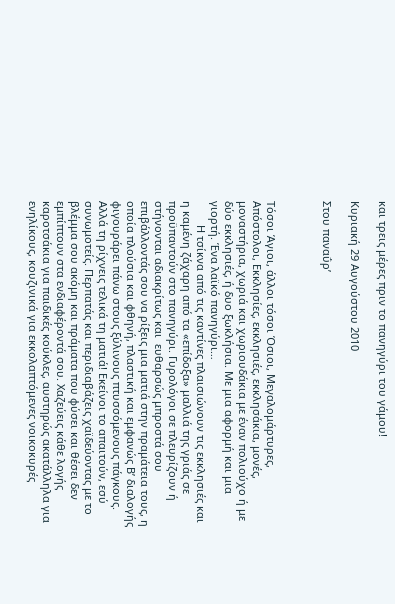και τρεις μέρες πριν το πανηγύρι του γάμου!

Κυριακή 29 Αυγούστου 2010

Στου παναΰρ’



Τόσοι Άγιοι, άλλοι τόσοι Όσιοι, Μεγαλομάρτυρες, Απόστολοι, Εκκλησίες, εκκλησιές, εκκλησάκια, μονές, μοναστήρια, χωριά και χωριουδάκια με έναν πολιούχο ή με δύο εκκλησιές, ή δυο ξωκλήσια. Με μια αφορμή και μια γιορτή. Ένα λαϊκό πανηγύρι…
        Η τσίκνα από τις καντίνες πλαισιώνουν τις εκκλησιές και η καμένη ζάχαρη από τα «επίδοξα» μαλλιά της γριάς σε προϋπαντούν στο πανηγύρι. Γυρολόγοι σε πλευρίζουν ή στήνονται αδιακρίτως και  ευθαρσώς μπροστά σου επιβάλλοντάς σου να ρίξεις μια ματιά στην πραμάτεια τους, η οποία πλούσια και φθηνή, πλαστική και εμφανώς Β’ διαλογής φιγουράρει πάνω στους ξύλινους πτυσσόμενους πάγκους. Αλλά τη ρίχνεις τελικά τη ματιά! Εκείνοι το απαιτούν, εσύ συνωμοτείς. Περπατάς και περιδιαβάζεις χαϊδεύοντας με το βλέμμα σου ακόμη και πράματα που φύσει και θέσει δεν εμπίπτουν στα ενδιαφέροντά σου. Χαζεύεις κάθε λογής καροτσάκια για παιδικές κούκλες, αυστηρώς ακατάλληλα για ενηλίκους, κουζινικά για εκκολαπτόμενες νοικοκυρές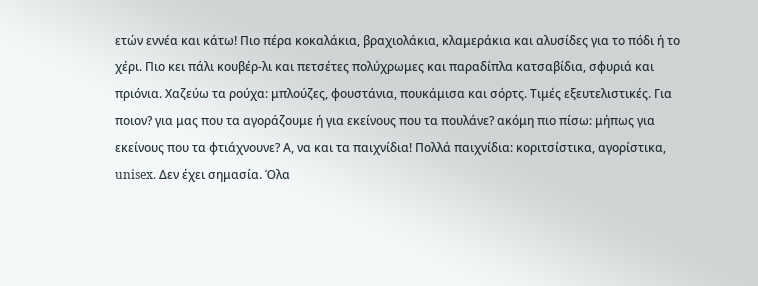ετών εννέα και κάτω! Πιο πέρα κοκαλάκια, βραχιολάκια, κλαμεράκια και αλυσίδες για το πόδι ή το χέρι. Πιο κει πάλι κουβέρ-λι και πετσέτες πολύχρωμες και παραδίπλα κατσαβίδια, σφυριά και πριόνια. Χαζεύω τα ρούχα: μπλούζες, φουστάνια, πουκάμισα και σόρτς. Τιμές εξευτελιστικές. Για ποιον? για μας που τα αγοράζουμε ή για εκείνους που τα πουλάνε? ακόμη πιο πίσω: μήπως για εκείνους που τα φτιάχνουνε? Α, να και τα παιχνίδια! Πολλά παιχνίδια: κοριτσίστικα, αγορίστικα, unisex. Δεν έχει σημασία. Όλα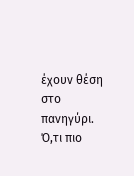έχουν θέση στο πανηγύρι. Ό,τι πιο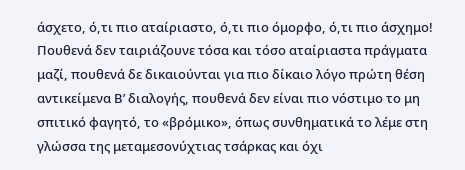άσχετο, ό,τι πιο αταίριαστο, ό,τι πιο όμορφο, ό,τι πιο άσχημο! Πουθενά δεν ταιριάζουνε τόσα και τόσο αταίριαστα πράγματα μαζί, πουθενά δε δικαιούνται για πιο δίκαιο λόγο πρώτη θέση αντικείμενα Β’ διαλογής, πουθενά δεν είναι πιο νόστιμο το μη σπιτικό φαγητό, το «βρόμικο», όπως συνθηματικά το λέμε στη γλώσσα της μεταμεσονύχτιας τσάρκας και όχι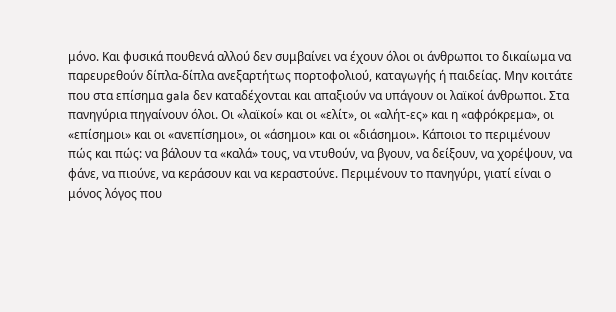μόνο. Και φυσικά πουθενά αλλού δεν συμβαίνει να έχουν όλοι οι άνθρωποι το δικαίωμα να παρευρεθούν δίπλα-δίπλα ανεξαρτήτως πορτοφολιού, καταγωγής ή παιδείας. Μην κοιτάτε που στα επίσημα gala δεν καταδέχονται και απαξιούν να υπάγουν οι λαϊκοί άνθρωποι. Στα πανηγύρια πηγαίνουν όλοι. Οι «λαϊκοί» και οι «ελίτ», οι «αλήτ-ες» και η «αφρόκρεμα», οι «επίσημοι» και οι «ανεπίσημοι», οι «άσημοι» και οι «διάσημοι». Κάποιοι το περιμένουν πώς και πώς: να βάλουν τα «καλά» τους, να ντυθούν, να βγουν, να δείξουν, να χορέψουν, να φάνε, να πιούνε, να κεράσουν και να κεραστούνε. Περιμένουν το πανηγύρι, γιατί είναι ο μόνος λόγος που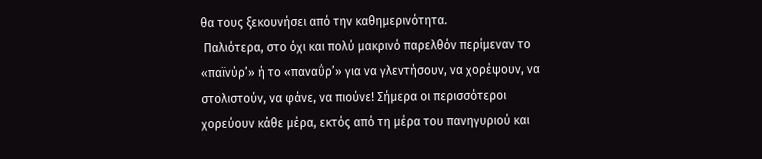θα τους ξεκουνήσει από την καθημερινότητα.
 Παλιότερα, στο όχι και πολύ μακρινό παρελθόν περίμεναν το «παϊνύρ’» ή το «παναΰρ’» για να γλεντήσουν, να χορέψουν, να στολιστούν, να φάνε, να πιούνε! Σήμερα οι περισσότεροι χορεύουν κάθε μέρα, εκτός από τη μέρα του πανηγυριού και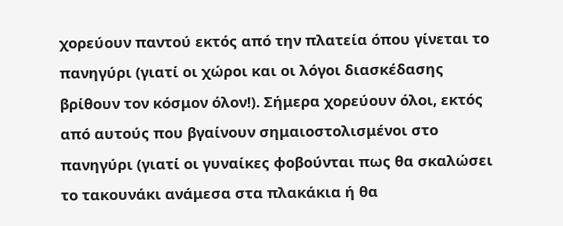χορεύουν παντού εκτός από την πλατεία όπου γίνεται το πανηγύρι (γιατί οι χώροι και οι λόγοι διασκέδασης βρίθουν τον κόσμον όλον!). Σήμερα χορεύουν όλοι, εκτός από αυτούς που βγαίνουν σημαιοστολισμένοι στο πανηγύρι (γιατί οι γυναίκες φοβούνται πως θα σκαλώσει το τακουνάκι ανάμεσα στα πλακάκια ή θα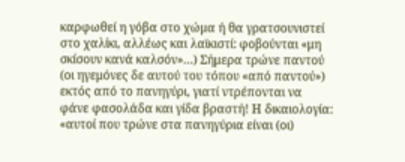καρφωθεί η γόβα στο χώμα ή θα γρατσουνιστεί στο χαλίκι, αλλέως και λαϊκιστί: φοβούνται «μη σκίσουν κανά καλσόν»…) Σήμερα τρώνε παντού (οι ηγεμόνες δε αυτού του τόπου «από παντού») εκτός από το πανηγύρι, γιατί ντρέπονται να φάνε φασολάδα και γίδα βραστή! Η δικαιολογία: «αυτοί που τρώνε στα πανηγύρια είναι (οι)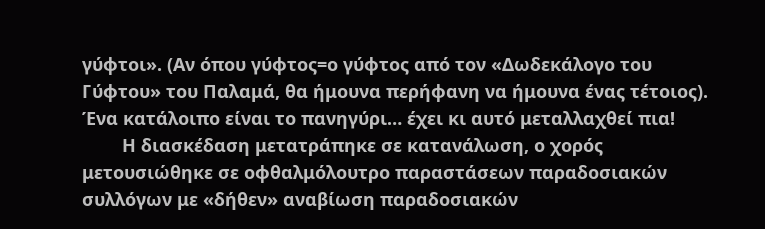γύφτοι». (Αν όπου γύφτος=ο γύφτος από τον «Δωδεκάλογο του Γύφτου» του Παλαμά, θα ήμουνα περήφανη να ήμουνα ένας τέτοιος). Ένα κατάλοιπο είναι το πανηγύρι… έχει κι αυτό μεταλλαχθεί πια!
        Η διασκέδαση μετατράπηκε σε κατανάλωση, ο χορός μετουσιώθηκε σε οφθαλμόλουτρο παραστάσεων παραδοσιακών συλλόγων με «δήθεν» αναβίωση παραδοσιακών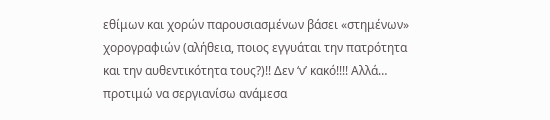εθίμων και χορών παρουσιασμένων βάσει «στημένων» χορογραφιών (αλήθεια, ποιος εγγυάται την πατρότητα και την αυθεντικότητα τους?)!! Δεν ‘ν’ κακό!!!! Αλλά… προτιμώ να σεργιανίσω ανάμεσα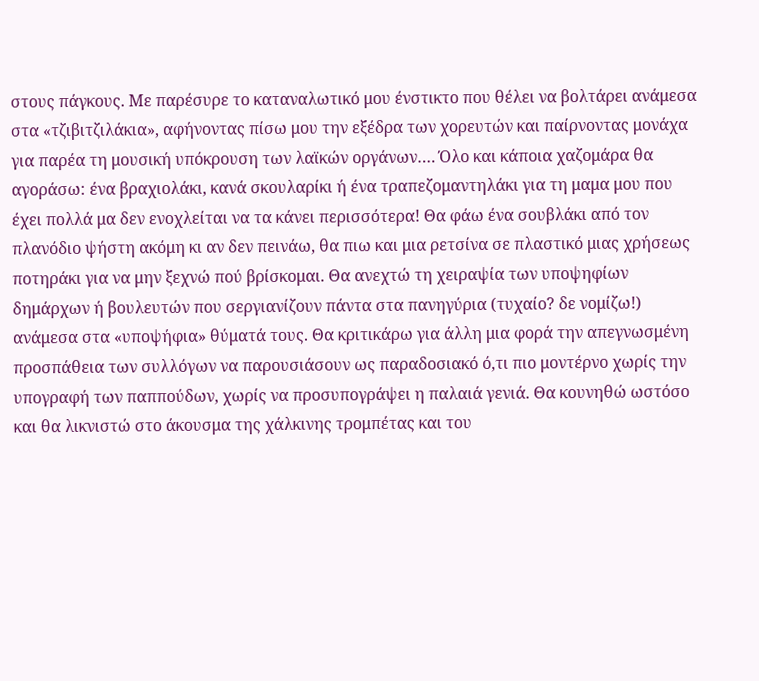στους πάγκους. Με παρέσυρε το καταναλωτικό μου ένστικτο που θέλει να βολτάρει ανάμεσα στα «τζιβιτζιλάκια», αφήνοντας πίσω μου την εξέδρα των χορευτών και παίρνοντας μονάχα για παρέα τη μουσική υπόκρουση των λαϊκών οργάνων…. Όλο και κάποια χαζομάρα θα αγοράσω: ένα βραχιολάκι, κανά σκουλαρίκι ή ένα τραπεζομαντηλάκι για τη μαμα μου που έχει πολλά μα δεν ενοχλείται να τα κάνει περισσότερα! Θα φάω ένα σουβλάκι από τον πλανόδιο ψήστη ακόμη κι αν δεν πεινάω, θα πιω και μια ρετσίνα σε πλαστικό μιας χρήσεως ποτηράκι για να μην ξεχνώ πού βρίσκομαι. Θα ανεχτώ τη χειραψία των υποψηφίων δημάρχων ή βουλευτών που σεργιανίζουν πάντα στα πανηγύρια (τυχαίο? δε νομίζω!) ανάμεσα στα «υποψήφια» θύματά τους. Θα κριτικάρω για άλλη μια φορά την απεγνωσμένη προσπάθεια των συλλόγων να παρουσιάσουν ως παραδοσιακό ό,τι πιο μοντέρνο χωρίς την υπογραφή των παππούδων, χωρίς να προσυπογράψει η παλαιά γενιά. Θα κουνηθώ ωστόσο και θα λικνιστώ στο άκουσμα της χάλκινης τρομπέτας και του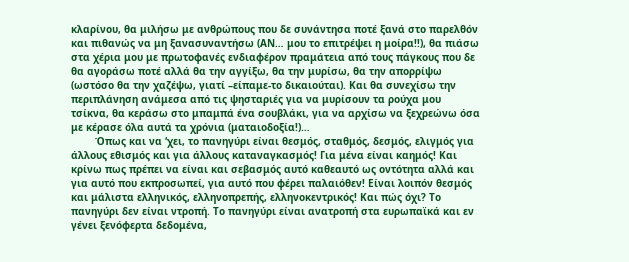κλαρίνου, θα μιλήσω με ανθρώπους που δε συνάντησα ποτέ ξανά στο παρελθόν και πιθανώς να μη ξανασυναντήσω (ΑΝ… μου το επιτρέψει η μοίρα!!), θα πιάσω στα χέρια μου με πρωτοφανές ενδιαφέρον πραμάτεια από τους πάγκους που δε θα αγοράσω ποτέ αλλά θα την αγγίξω, θα την μυρίσω, θα την απορρίψω (ωστόσο θα την χαζέψω, γιατί –είπαμε-το δικαιούται). Και θα συνεχίσω την περιπλάνηση ανάμεσα από τις ψησταριές για να μυρίσουν τα ρούχα μου τσίκνα, θα κεράσω στο μπαμπά ένα σουβλάκι, για να αρχίσω να ξεχρεώνω όσα με κέρασε όλα αυτά τα χρόνια (ματαιοδοξία!)…
        Όπως και να ‘χει, το πανηγύρι είναι θεσμός, σταθμός, δεσμός, ελιγμός για άλλους εθισμός και για άλλους καταναγκασμός! Για μένα είναι καημός! Και κρίνω πως πρέπει να είναι και σεβασμός αυτό καθεαυτό ως οντότητα αλλά και για αυτό που εκπροσωπεί, για αυτό που φέρει παλαιόθεν! Είναι λοιπόν θεσμός και μάλιστα ελληνικός, ελληνοπρεπής, ελληνοκεντρικός! Και πώς όχι? Το πανηγύρι δεν είναι ντροπή. Το πανηγύρι είναι ανατροπή στα ευρωπαϊκά και εν γένει ξενόφερτα δεδομένα,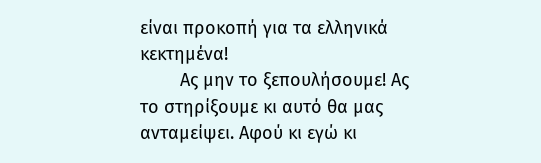είναι προκοπή για τα ελληνικά κεκτημένα!
        Ας μην το ξεπουλήσουμε! Ας το στηρίξουμε κι αυτό θα μας ανταμείψει. Αφού κι εγώ κι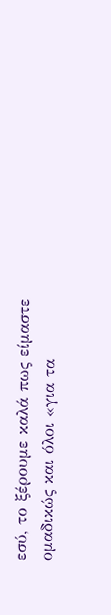εσύ, το ξέρουμε καλά πως είμαστε ομαδικώς και όλοι «για τα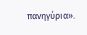πανηγύρια».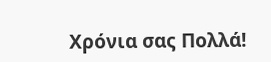Χρόνια σας Πολλά!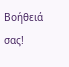Βοήθειά σας!